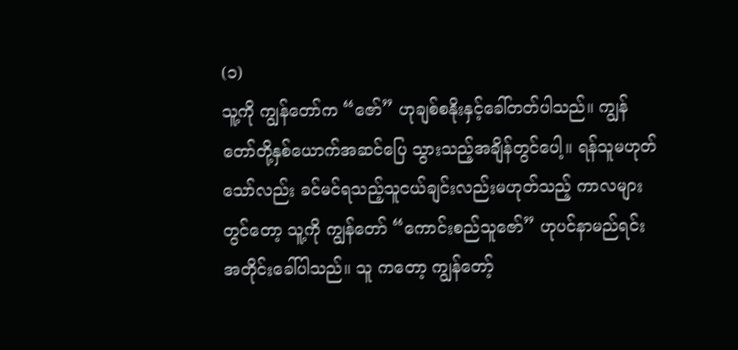(၁)
သူ့ကို ကျွန်တော်က “ဇော်” ဟုချစ်စနိုးနှင့်ခေါ်တတ်ပါသည်။ ကျွန်တော်တို့နှစ်ယောက်အဆင်ပြေ သွားသည့်အချိန်တွင်ပေါ့။ ရန်သူမဟုတ်သော်လည်း ခင်မင်ရသည့်သူငယ်ချင်းလည်းမဟုတ်သည့် ကာလများတွင်တော့ သူ့ကို ကျွန်တော် “ကောင်းစည်သူဇော်” ဟုပင်နာမည်ရင်းအတိုင်းခေါ်ပါသည်။ သူ ကတော့ ကျွန်တော့်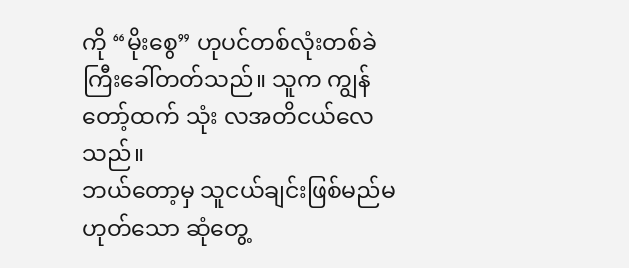ကို “မိုးစွေ” ဟုပင်တစ်လုံးတစ်ခဲကြီးခေါ်တတ်သည်။ သူက ကျွန်တော့်ထက် သုံး လအတိငယ်လေသည်။
ဘယ်တော့မှ သူငယ်ချင်းဖြစ်မည်မဟုတ်သော ဆုံတွေ့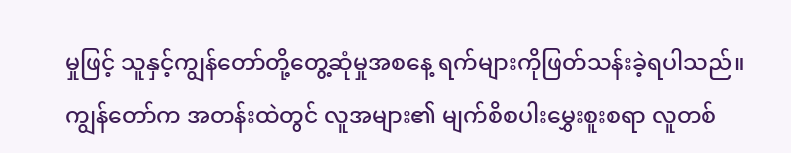မှုဖြင့် သူနှင့်ကျွန်တော်တို့တွေ့ဆုံမှုအစနေ့ ရက်များကိုဖြတ်သန်းခဲ့ရပါသည်။ ကျွန်တော်က အတန်းထဲတွင် လူအများ၏ မျက်စိစပါးမွှေးစူးစရာ လူတစ်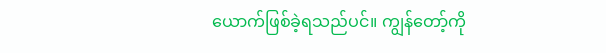ယောက်ဖြစ်ခဲ့ရသည်ပင်။ ကျွန်တော့်ကို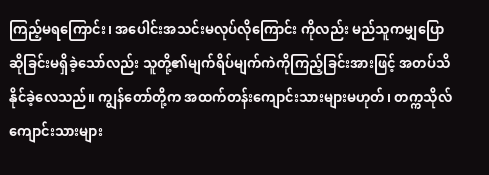ကြည့်မရကြောင်း၊ အပေါင်းအသင်းမလုပ်လိုကြောင်း ကိုလည်း မည်သူကမျှပြောဆိုခြင်းမရှိခဲ့သော်လည်း သူတို့၏မျက်ရိပ်မျက်ကဲကိုကြည့်ခြင်းအားဖြင့် အတပ်သိနိုင်ခဲ့လေသည်။ ကျွန်တော်တို့က အထက်တန်းကျောင်းသားများမဟုတ်၊ တက္ကသိုလ် ကျောင်းသားများ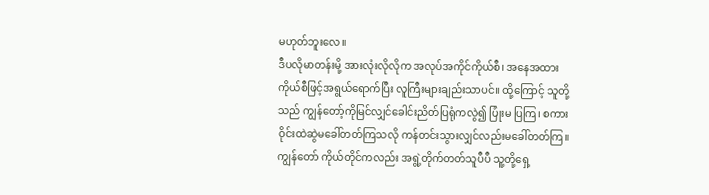မဟုတ်ဘူးလေ။
ဒီပလိုမာတန်းမို့ အားလုံးလိုလိုက အလုပ်အကိုင်ကိုယ်စီ၊ အနေအထားကိုယ်စီဖြင့်အရွယ်ရောက်ပြီး လူကြီးများချည်းသာပင်။ ထို့ကြောင့် သူတို့သည် ကျွန်တော့်ကိုမြင်လျှင်ခေါင်းညိတ်ပြရုံကလွဲ၍ ပြုံးမ ပြကြ၊ စကားဝိုင်းထဲဆွဲမခေါ်တတ်ကြသလို ကန်တင်းသွားလျှင်လည်းမခေါ်တတ်ကြ။ ကျွန်တော် ကိုယ်တိုင်ကလည်း အရွဲ့တိုက်တတ်သူပီပီ သူ့တို့ရှေ့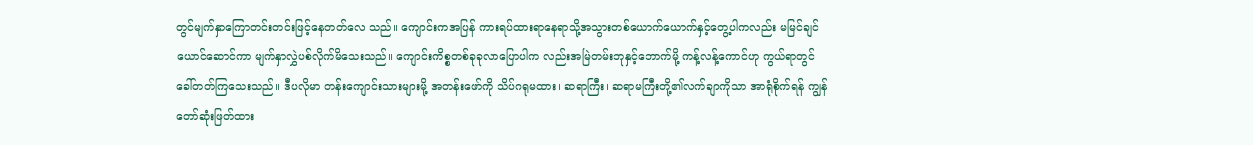တွင်မျက်နှာကြောတင်းတင်းဖြင့်နေတတ်လေ သည်။ ကျောင်းကအပြန် ကားရပ်ထားရာနေရာသို့အသွားတစ်ယောက်ယောက်နှင့်တွေ့ပါကလည်း မမြင်ချင်ယောင်ဆောင်ကာ မျက်နှာလွှဲပစ်လိုက်မိသေးသည်။ ကျောင်းကိစ္စတစ်ခုခုလာပြောပါက လည်းအမြဲတမ်းဘုနှင့်ဘောက်မို့ ကန့်လန့်ကောင်ဟု ကွယ်ရာတွင်ခေါ်တတ်ကြသေးသည်။ ဒီပလိုမာ တန်းကျောင်းသားများမို့ အတန်းဖော်ကို သိပ်ဂရုမထား၊ ဆရာကြီး၊ ဆရာမကြီးတို့၏လက်ချာကိုသာ အာရုံစိုက်ရန် ကျွန်တော်ဆုံးဖြတ်ထား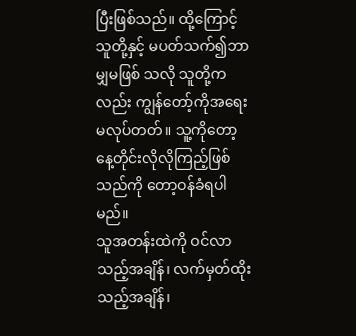ပြီးဖြစ်သည်။ ထို့ကြောင့် သူတို့နှင့် မပတ်သက်၍ဘာမျှမဖြစ် သလို သူတို့ကလည်း ကျွန်တော့်ကိုအရေးမလုပ်တတ်။ သူ့ကိုတော့ နေ့တိုင်းလိုလိုကြည့်ဖြစ်သည်ကို တော့ဝန်ခံရပါမည်။
သူအတန်းထဲကို ဝင်လာသည့်အချိန်၊ လက်မှတ်ထိုးသည့်အချိန်၊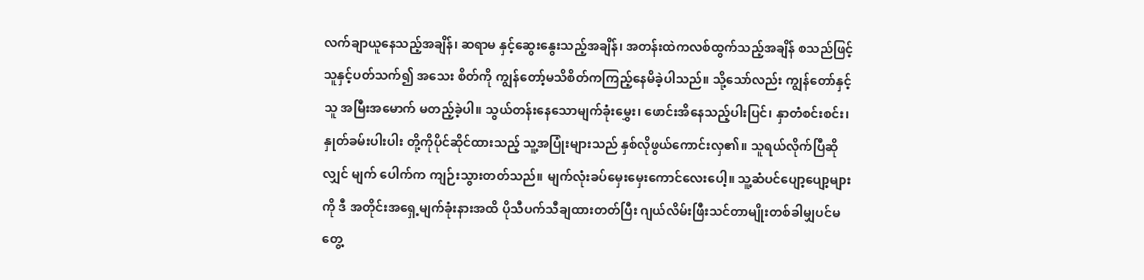လက်ချာယူနေသည့်အချိန်၊ ဆရာမ နှင့်ဆွေးနွေးသည့်အချိန်၊ အတန်းထဲကလစ်ထွက်သည့်အချိန် စသည်ဖြင့် သူနှင့်ပတ်သက်၍ အသေး စိတ်ကို ကျွန်တော့်မသိစိတ်ကကြည့်နေမိခဲ့ပါသည်။ သို့သော်လည်း ကျွန်တော်နှင့်သူ အမြီးအမောက် မတည့်ခဲ့ပါ။ သွယ်တန်းနေသောမျက်ခုံးမွှေး၊ ဖောင်းအိနေသည့်ပါးပြင်၊ နှာတံစင်းစင်း၊ နှုတ်ခမ်းပါးပါး တို့ကိုပိုင်ဆိုင်ထားသည့် သူ့အပြုံးများသည် နှစ်လိုဖွယ်ကောင်းလှ၏။ သူရယ်လိုက်ပြီဆိုလျှင် မျက် ပေါက်က ကျဉ်းသွားတတ်သည်။ မျက်လုံးခပ်မှေးမှေးကောင်လေးပေါ့။ သူ့ဆံပင်ပျော့ပျော့များကို ဒီ အတိုင်းအရှေ့မျက်ခုံးနားအထိ ပိုသီပက်သီချထားတတ်ပြီး ဂျယ်လိမ်းဖြီးသင်တာမျိုးတစ်ခါမျှပင်မ တွေ့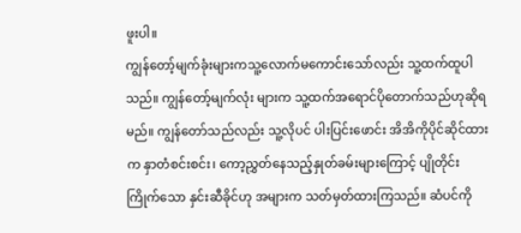ဖူးပါ။
ကျွန်တော့်မျက်ခုံးများကသူ့လောက်မကောင်းသော်လည်း သူ့ထက်ထူပါသည်။ ကျွန်တော့်မျက်လုံး များက သူ့ထက်အရောင်ပိုတောက်သည်ဟုဆိုရမည်။ ကျွန်တော်သည်လည်း သူ့လိုပင် ပါးပြင်းဖောင်း အိအိကိုပိုင်ဆိုင်ထားက နှာတံစင်းစင်း၊ ကော့ညွှတ်နေသည့်နှုတ်ခမ်းများကြောင့် ပျိုတိုင်းကြိုက်သော နှင်းဆီခိုင်ဟု အများက သတ်မှတ်ထားကြသည်။ ဆံပင်ကို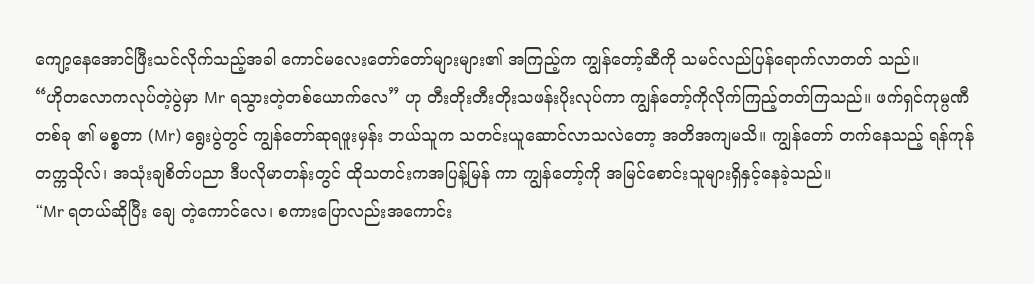ကျော့နေအောင်ဖြီးသင်လိုက်သည့်အခါ ကောင်မလေးတော်တော်များများ၏ အကြည့်က ကျွန်တော့်ဆီကို သမင်လည်ပြန်ရောက်လာတတ် သည်။
“ဟိုတလောကလုပ်တဲ့ပွဲမှာ Mr ရသွားတဲ့တစ်ယောက်လေ” ဟု တီးတိုးတီးတိုးသဖန်းပိုးလုပ်ကာ ကျွန်တော့်ကိုလိုက်ကြည့်တတ်ကြသည်။ ဖက်ရှင်ကုမ္ပဏီတစ်ခု ၏ မစ္စတာ (Mr) ရွေးပွဲတွင် ကျွန်တော်ဆုရဖူးမှန်း ဘယ်သူက သတင်းယူဆောင်လာသလဲတော့ အတိအကျမသိ။ ကျွန်တော် တက်နေသည့် ရန်ကုန်တက္ကသိုလ်၊ အသုံးချစိတ်ပညာ ဒီပလိုမာတန်းတွင် ထိုသတင်းကအပြန့်မြန် ကာ ကျွန်တော့်ကို အမြင်စောင်းသူများရှိနှင့်နေခဲ့သည်။
“Mr ရတယ်ဆိုပြီး ချေ တဲ့ကောင်လေ၊ စကားပြောလည်းအကောင်း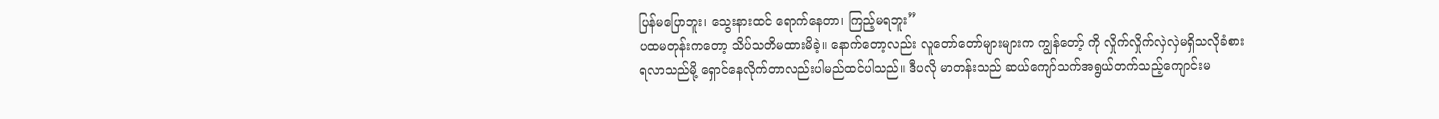ပြန်မပြောဘူး၊ သွေးနားထင် ရောက်နေတာ၊ ကြည့်မရဘူး”
ပထမတုန်းကတော့ သိပ်သတိမထားမိခဲ့။ နောက်တော့လည်း လူတော်တော်များများက ကျွန်တော့် ကို လှိုက်လှိုက်လှဲလှဲမရှိသလိုခံစားရလာသည်မို့ ရှောင်နေလိုက်တာလည်းပါမည်ထင်ပါသည်။ ဒီပလို မာတန်းသည် ဆယ်ကျော်သက်အရွယ်တက်သည့်ကျောင်းမ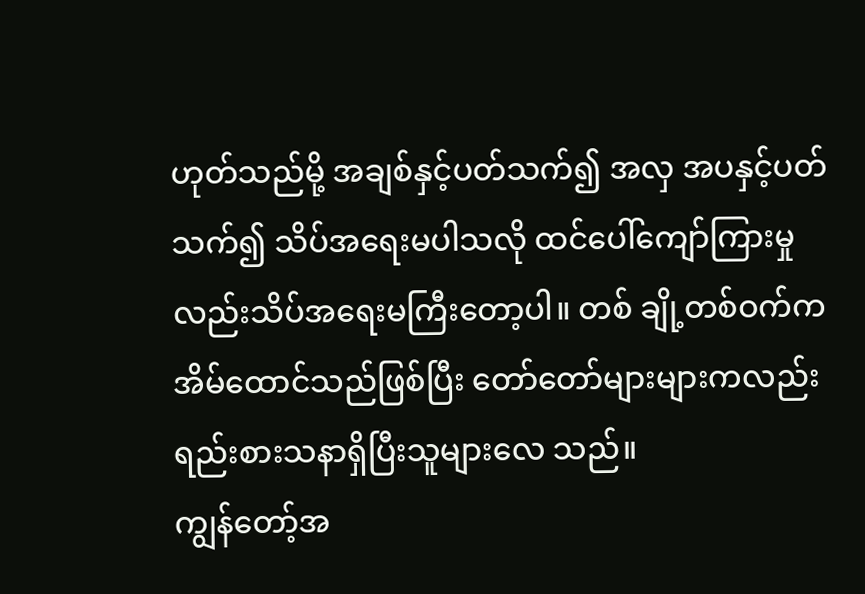ဟုတ်သည်မို့ အချစ်နှင့်ပတ်သက်၍ အလှ အပနှင့်ပတ်သက်၍ သိပ်အရေးမပါသလို ထင်ပေါ်ကျော်ကြားမှုလည်းသိပ်အရေးမကြီးတော့ပါ။ တစ် ချို့တစ်ဝက်က အိမ်ထောင်သည်ဖြစ်ပြီး တော်တော်များများကလည်း ရည်းစားသနာရှိပြီးသူများလေ သည်။
ကျွန်တော့်အ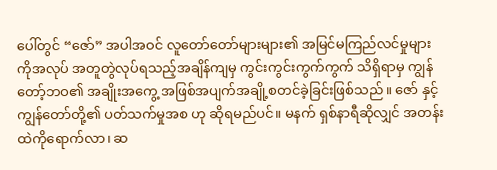ပေါ်တွင် “ဇော်” အပါအဝင် လူတော်တော်များများ၏ အမြင်မကြည်လင်မှုများ ကိုအလုပ် အတူတွဲလုပ်ရသည့်အချိန်ကျမှ ကွင်းကွင်းကွက်ကွက် သိရှိရာမှ ကျွန်တော့်ဘဝ၏ အချိုးအကွေ့ အဖြစ်အပျက်အချို့စတင်ခဲ့ခြင်းဖြစ်သည်။ ဇော် နှင့်ကျွန်တော်တို့၏ ပတ်သက်မှုအစ ဟု ဆိုရမည်ပင်။ မနက် ရှစ်နာရီဆိုလျှင် အတန်းထဲကိုရောက်လာ၊ ဆ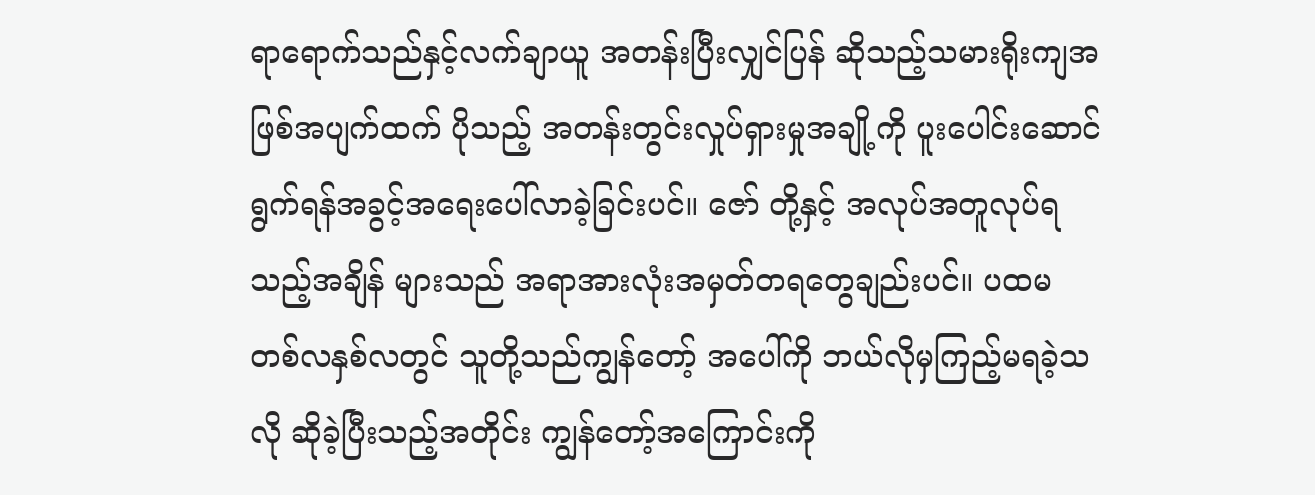ရာရောက်သည်နှင့်လက်ချာယူ အတန်းပြီးလျှင်ပြန် ဆိုသည့်သမားရိုးကျအဖြစ်အပျက်ထက် ပိုသည့် အတန်းတွင်းလှုပ်ရှားမှုအချို့ကို ပူးပေါင်းဆောင်ရွက်ရန်အခွင့်အရေးပေါ်လာခဲ့ခြင်းပင်။ ဇော် တို့နှင့် အလုပ်အတူလုပ်ရသည့်အချိန် များသည် အရာအားလုံးအမှတ်တရတွေချည်းပင်။ ပထမ တစ်လနှစ်လတွင် သူတို့သည်ကျွန်တော့် အပေါ်ကို ဘယ်လိုမှကြည့်မရခဲ့သလို ဆိုခဲ့ပြီးသည့်အတိုင်း ကျွန်တော့်အကြောင်းကို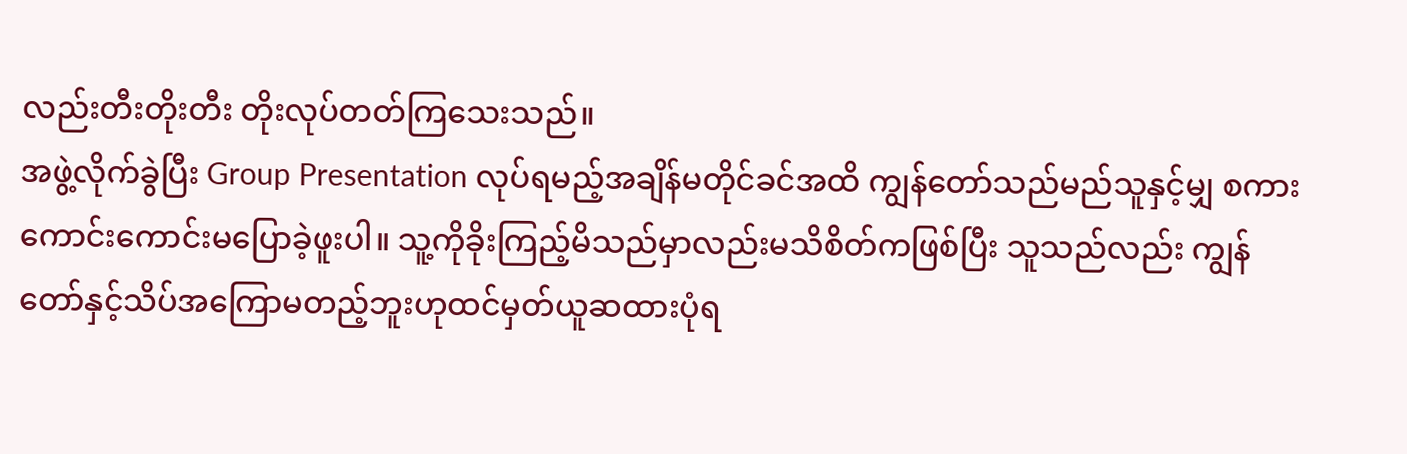လည်းတီးတိုးတီး တိုးလုပ်တတ်ကြသေးသည်။
အဖွဲ့လိုက်ခွဲပြီး Group Presentation လုပ်ရမည့်အချိန်မတိုင်ခင်အထိ ကျွန်တော်သည်မည်သူနှင့်မျှ စကားကောင်းကောင်းမပြောခဲ့ဖူးပါ။ သူ့ကိုခိုးကြည့်မိသည်မှာလည်းမသိစိတ်ကဖြစ်ပြီး သူသည်လည်း ကျွန်တော်နှင့်သိပ်အကြောမတည့်ဘူးဟုထင်မှတ်ယူဆထားပုံရ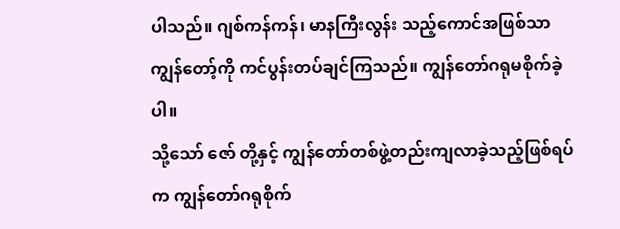ပါသည်။ ဂျစ်ကန်ကန်၊ မာနကြီးလွန်း သည့်ကောင်အဖြစ်သာ ကျွန်တော့်ကို ကင်ပွန်းတပ်ချင်ကြသည်။ ကျွန်တော်ဂရုမစိုက်ခဲ့ပါ။
သို့သော် ဇော် တို့နှင့် ကျွန်တော်တစ်ဖွဲ့တည်းကျလာခဲ့သည့်ဖြစ်ရပ်က ကျွန်တော်ဂရုစိုက်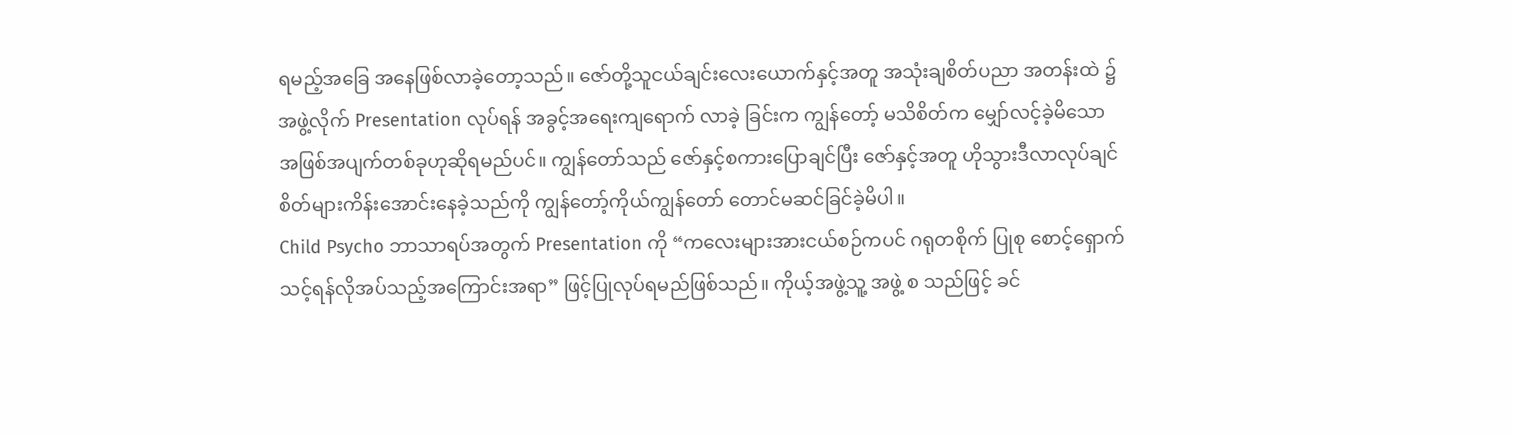ရမည့်အခြေ အနေဖြစ်လာခဲ့တော့သည်။ ဇော်တို့သူငယ်ချင်းလေးယောက်နှင့်အတူ အသုံးချစိတ်ပညာ အတန်းထဲ ၌ အဖွဲ့လိုက် Presentation လုပ်ရန် အခွင့်အရေးကျရောက် လာခဲ့ ခြင်းက ကျွန်တော့် မသိစိတ်က မျှော်လင့်ခဲ့မိသော အဖြစ်အပျက်တစ်ခုဟုဆိုရမည်ပင်။ ကျွန်တော်သည် ဇော်နှင့်စကားပြောချင်ပြီး ဇော်နှင့်အတူ ဟိုသွားဒီလာလုပ်ချင်စိတ်များကိန်းအောင်းနေခဲ့သည်ကို ကျွန်တော့်ကိုယ်ကျွန်တော် တောင်မဆင်ခြင်ခဲ့မိပါ။
Child Psycho ဘာသာရပ်အတွက် Presentation ကို “ကလေးများအားငယ်စဉ်ကပင် ဂရုတစိုက် ပြုစု စောင့်ရှောက်သင့်ရန်လိုအပ်သည့်အကြောင်းအရာ” ဖြင့်ပြုလုပ်ရမည်ဖြစ်သည်။ ကိုယ့်အဖွဲ့သူ့ အဖွဲ့ စ သည်ဖြင့် ခင်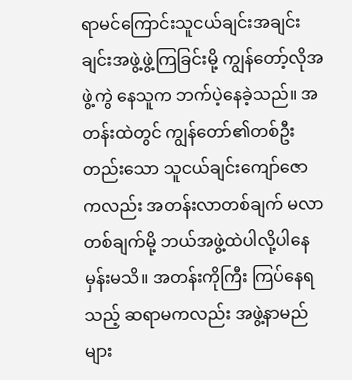ရာမင်ကြောင်းသူငယ်ချင်းအချင်းချင်းအဖွဲ့ဖွဲ့ကြခြင်းမို့ ကျွန်တော့်လိုအဖွဲ့ကွဲ နေသူက ဘက်ပဲ့နေခဲ့သည်။ အတန်းထဲတွင် ကျွန်တော်၏တစ်ဦးတည်းသော သူငယ်ချင်းကျော်ဇော ကလည်း အတန်းလာတစ်ချက် မလာတစ်ချက်မို့ ဘယ်အဖွဲ့ထဲပါလို့ပါနေမှန်းမသိ။ အတန်းကိုကြီး ကြပ်နေရ သည့် ဆရာမကလည်း အဖွဲ့နာမည်များ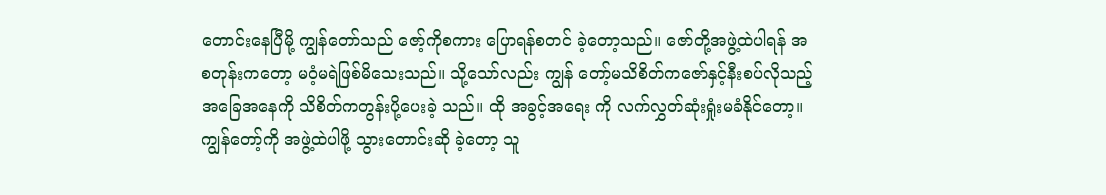တောင်းနေပြီမို့ ကျွန်တော်သည် ဇော့်ကိုစကား ပြောရန်စတင် ခဲ့တော့သည်။ ဇော်တို့အဖွဲ့ထဲပါရန် အစတုန်းကတော့ မဝံ့မရဲဖြစ်မိသေးသည်။ သို့သော်လည်း ကျွန် တော့်မသိစိတ်ကဇော်နှင့်နီးစပ်လိုသည့်အခြေအနေကို သိစိတ်ကတွန်းပို့ပေးခဲ့ သည်။ ထို အခွင့်အရေး ကို လက်လွှတ်ဆုံးရှုံးမခံနိုင်တော့။ ကျွန်တော့်ကို အဖွဲ့ထဲပါဖို့ သွားတောင်းဆို ခဲ့တော့ သူ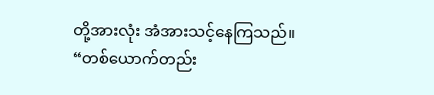တို့အားလုံး အံအားသင့်နေကြသည်။
“တစ်ယောက်တည်း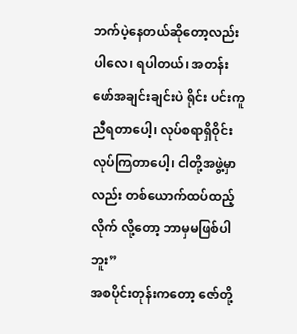ဘက်ပဲ့နေတယ်ဆိုတော့လည်း ပါလေ၊ ရပါတယ်၊ အတန်းဖော်အချင်းချင်းပဲ ရိုင်း ပင်းကူညီရတာပေါ့၊ လုပ်စရာရှိဝိုင်းလုပ်ကြတာပေါ့၊ ငါတို့အဖွဲ့မှာလည်း တစ်ယောက်ထပ်ထည့်လိုက် လို့တော့ ဘာမှမဖြစ်ပါဘူး”
အစပိုင်းတုန်းကတော့ ဇော်တို့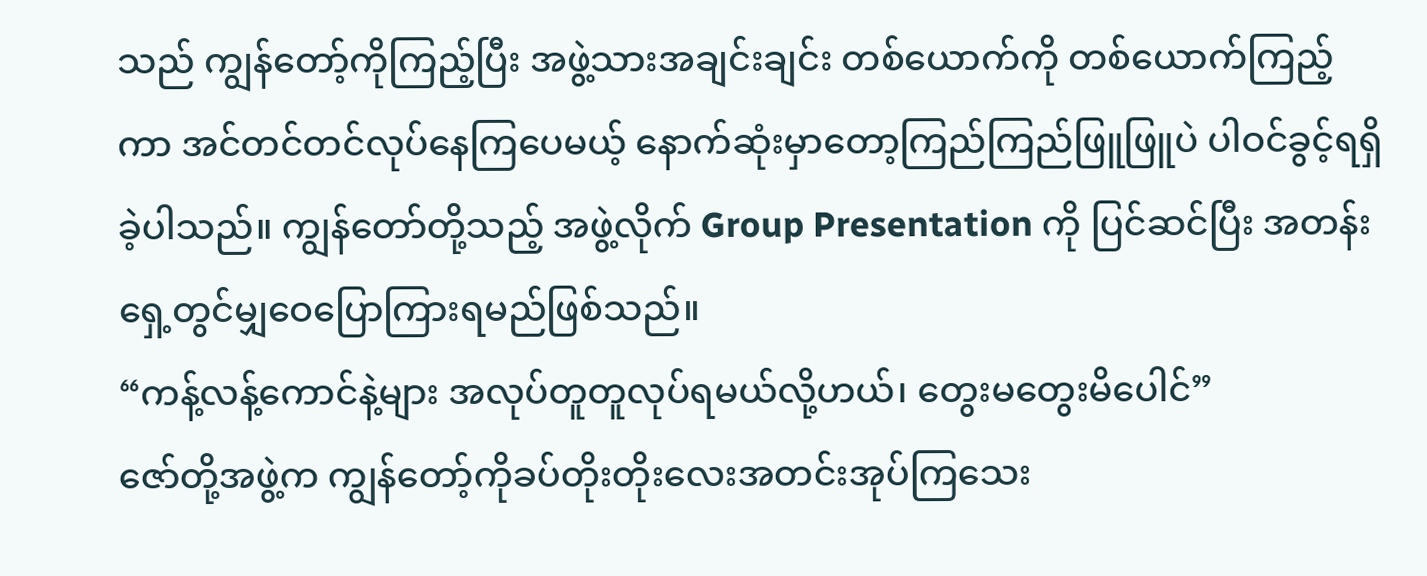သည် ကျွန်တော့်ကိုကြည့်ပြီး အဖွဲ့သားအချင်းချင်း တစ်ယောက်ကို တစ်ယောက်ကြည့်ကာ အင်တင်တင်လုပ်နေကြပေမယ့် နောက်ဆုံးမှာတော့ကြည်ကြည်ဖြူဖြူပဲ ပါဝင်ခွင့်ရရှိခဲ့ပါသည်။ ကျွန်တော်တို့သည့် အဖွဲ့လိုက် Group Presentation ကို ပြင်ဆင်ပြီး အတန်း ရှေ့တွင်မျှဝေပြောကြားရမည်ဖြစ်သည်။
“ကန့်လန့်ကောင်နဲ့များ အလုပ်တူတူလုပ်ရမယ်လို့ဟယ်၊ တွေးမတွေးမိပေါင်”
ဇော်တို့အဖွဲ့က ကျွန်တော့်ကိုခပ်တိုးတိုးလေးအတင်းအုပ်ကြသေး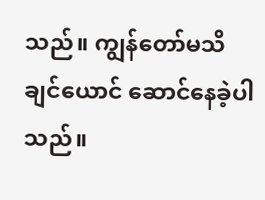သည်။ ကျွန်တော်မသိချင်ယောင် ဆောင်နေခဲ့ပါသည်။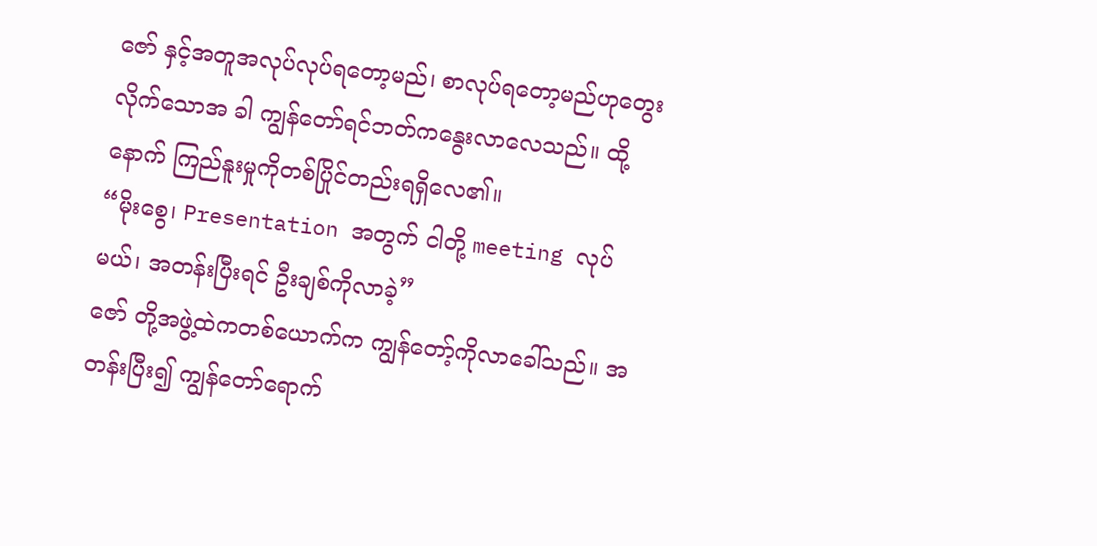ဇော် နှင့်အတူအလုပ်လုပ်ရတော့မည်၊ စာလုပ်ရတော့မည်ဟုတွေးလိုက်သောအ ခါ ကျွန်တော်ရင်ဘတ်ကနွေးလာလေသည်။ ထို့နောက် ကြည်နူးမှုကိုတစ်ပြိုင်တည်းရရှိလေ၏။
“မိုးစွေ၊ Presentation အတွက် ငါတို့ meeting လုပ်မယ်၊ အတန်းပြီးရင် ဦးချစ်ကိုလာခဲ့”
ဇော် တို့အဖွဲ့ထဲကတစ်ယောက်က ကျွန်တော့်ကိုလာခေါ်သည်။ အတန်းပြီး၍ ကျွန်တော်ရောက်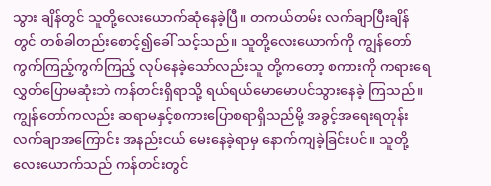သွား ချိန်တွင် သူတို့လေးယောက်ဆုံနေခဲ့ပြီ။ တကယ်တမ်း လက်ချာပြီးချိန်တွင် တစ်ခါတည်းစောင့်၍ခေါ် သင့်သည်။ သူတို့လေးယောက်ကို ကျွန်တော် ကွက်ကြည့်ကွက်ကြည့် လုပ်နေခဲ့သော်လည်းသူ တို့ကတော့ စကားကို ကရားရေလွှတ်ပြောမဆုံးဘဲ ကန်တင်းရှိရာသို့ ရယ်ရယ်မောမောပင်သွားနေခဲ့ ကြသည်။
ကျွန်တော်ကလည်း ဆရာမနှင့်စကားပြောစရာရှိသည်မို့ အခွင့်အရေးရတုန်း လက်ချာအကြောင်း အနည်းငယ် မေးနေခဲ့ရာမှ နောက်ကျခဲ့ခြင်းပင်။ သူတို့လေးယောက်သည် ကန်တင်းတွင်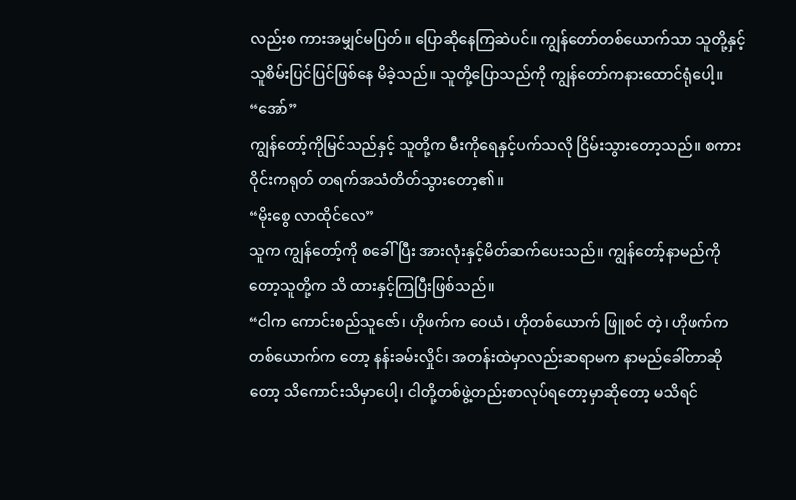လည်းစ ကားအမျှင်မပြတ်။ ပြောဆိုနေကြဆဲပင်။ ကျွန်တော်တစ်ယောက်သာ သူတို့နှင့် သူစိမ်းပြင်ပြင်ဖြစ်နေ မိခဲ့သည်။ သူတို့ပြောသည်ကို ကျွန်တော်ကနားထောင်ရုံပေါ့။
“အော်”
ကျွန်တော့်ကိုမြင်သည်နှင့် သူတို့က မီးကိုရေနှင့်ပက်သလို ငြိမ်းသွားတော့သည်။ စကားဝိုင်းကရုတ် တရက်အသံတိတ်သွားတော့၏။
“မိုးစွေ လာထိုင်လေ”
သူက ကျွန်တော့်ကို စခေါ်ပြီး အားလုံးနှင့်မိတ်ဆက်ပေးသည်။ ကျွန်တော့်နာမည်ကိုတော့သူတို့က သိ ထားနှင့်ကြပြီးဖြစ်သည်။
“ငါက ကောင်းစည်သူဇော်၊ ဟိုဖက်က ဝေယံ၊ ဟိုတစ်ယောက် ဖြူစင် တဲ့၊ ဟိုဖက်ကတစ်ယောက်က တော့ နန်းခမ်းလှိုင်၊ အတန်းထဲမှာလည်းဆရာမက နာမည်ခေါ်တာဆိုတော့ သိကောင်းသိမှာပေါ့၊ ငါတို့တစ်ဖွဲ့တည်းစာလုပ်ရတော့မှာဆိုတော့ မသိရင်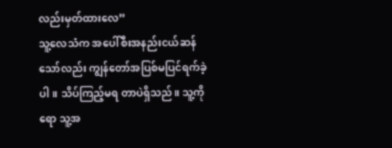လည်းမှတ်ထားလေ”
သူ့လေသံက အပေါ်စီးအနည်းငယ်ဆန်သော်လည်း ကျွန်တော်အပြစ်မပြင်ရက်ခဲ့ပါ။ သိပ်ကြည့်မရ တာပဲရှိသည်။ သူ့ကိုရော သူ့အ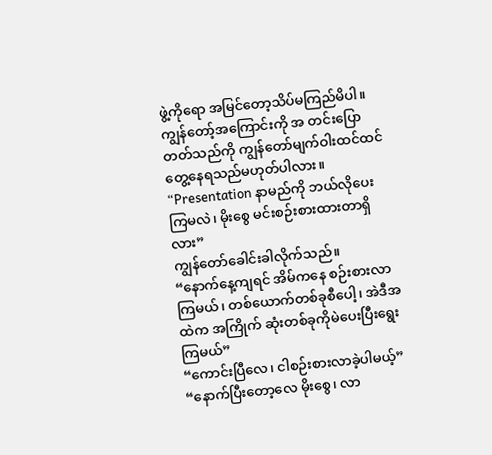ဖွဲ့ကိုရော အမြင်တော့သိပ်မကြည်မိပါ။ ကျွန်တော့်အကြောင်းကို အ တင်းပြောတတ်သည်ကို ကျွန်တော်မျက်ဝါးထင်ထင်တွေ့နေရသည်မဟုတ်ပါလား။
“Presentation နာမည်ကို ဘယ်လိုပေးကြမလဲ၊ မိုးစွေ မင်းစဉ်းစားထားတာရှိလား”
ကျွန်တော်ခေါင်းခါလိုက်သည်။
“နောက်နေ့ကျရင် အိမ်ကနေ စဉ်းစားလာကြမယ်၊ တစ်ယောက်တစ်ခုစီပေါ့၊ အဲဒီအထဲက အကြိုက် ဆုံးတစ်ခုကိုမဲပေးပြီးရွေးကြမယ်”
“ကောင်းပြီလေ၊ ငါစဉ်းစားလာခဲ့ပါမယ့်”
“နောက်ပြီးတော့လေ မိုးစွေ၊ လာ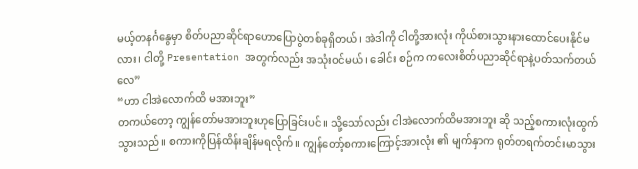မယ့်တနင်္ဂနွေမှာ စိတ်ပညာဆိုင်ရာဟောပြောပွဲတစ်ခုရှိတယ်၊ အဲဒါကို ငါတို့အားလုံး ကိုယ်စားသွားနားထောင်ပေးနိုင်မလား၊ ငါတို့ Presentation အတွက်လည်း အသုံးဝင်မယ်၊ ခေါင်း စဉ်က ကလေးစိတ်ပညာဆိုင်ရာနဲ့ပတ်သက်တယ်လေ”
“ဟာ ငါအဲလောက်ထိ မအားဘူး”
တကယ်တော့ ကျွန်တော်မအားဘူးဟုပြောခြင်းပင်။ သို့သော်လည်း ငါအဲလောက်ထိမအားဘူး ဆို သည့်စကားလုံးထွက်သွားသည်။ စကားကိုပြန်ထိန်းချိန်မရလိုက်။ ကျွန်တော့်စကားကြောင့်အားလုံး ၏ မျက်နှာက ရုတ်တရက်တင်းမာသွား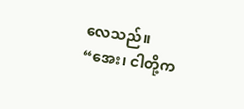လေသည်။
“အေး၊ ငါတို့က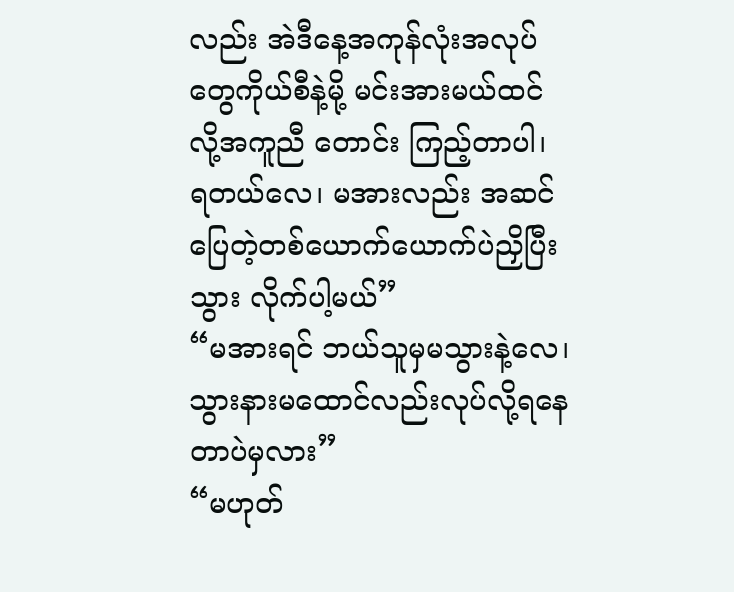လည်း အဲဒီနေ့အကုန်လုံးအလုပ်တွေကိုယ်စီနဲ့မို့ မင်းအားမယ်ထင်လို့အကူညီ တောင်း ကြည့်တာပါ၊ ရတယ်လေ၊ မအားလည်း အဆင်ပြေတဲ့တစ်ယောက်ယောက်ပဲညှိပြီးသွား လိုက်ပါ့မယ်”
“မအားရင် ဘယ်သူမှမသွားနဲ့လေ၊ သွားနားမထောင်လည်းလုပ်လို့ရနေတာပဲမှလား”
“မဟုတ်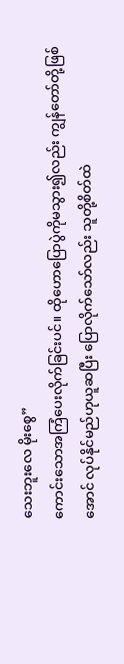သေးဘူးလေ မိုးစွေ”
ကောင်းသောအကြံပေးလိုက်ခြင်းပင်။ ထိုဟောပြောပွဲကိုမသွား၍လည်း ကျွန်တော်တို့ဖြစ်အောင် လုပ်နိုင်မည်ဟုယူဆပြီး ပြောလိုက်သော်လည်း သူတို့စိတ်ထဲ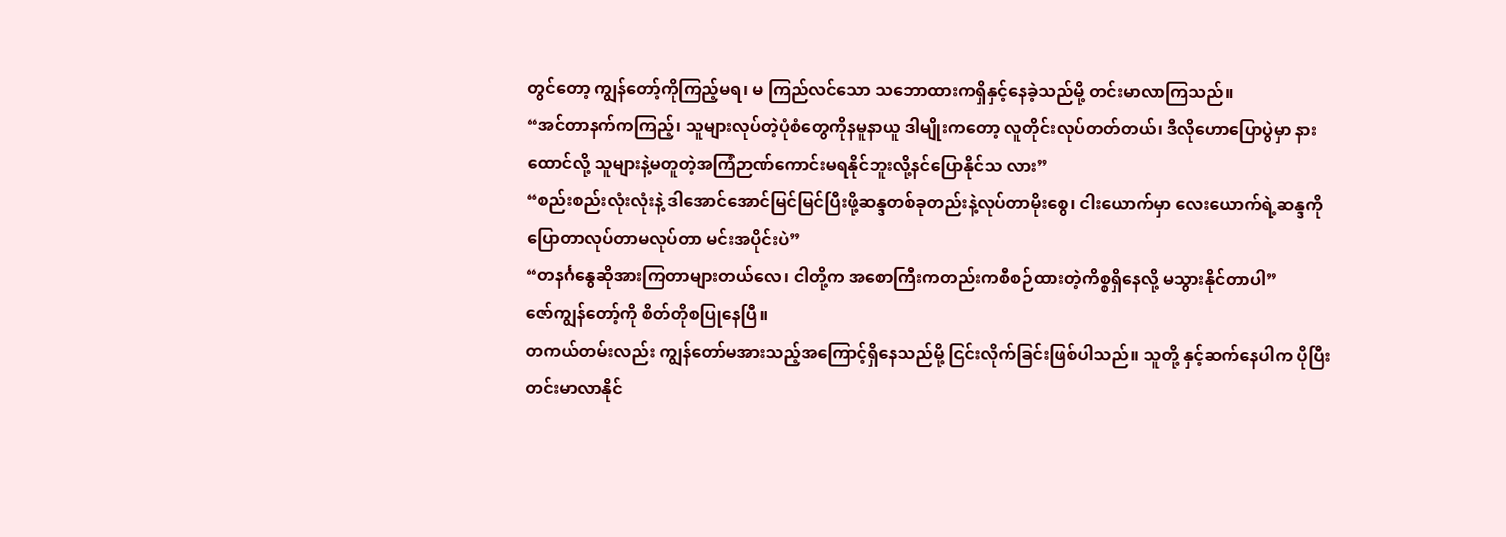တွင်တော့ ကျွန်တော့်ကိုကြည့်မရ၊ မ ကြည်လင်သော သဘောထားကရှိနှင့်နေခဲ့သည်မို့ တင်းမာလာကြသည်။
“အင်တာနက်ကကြည့်၊ သူများလုပ်တဲ့ပုံစံတွေကိုနမူနာယူ ဒါမျိုးကတော့ လူတိုင်းလုပ်တတ်တယ်၊ ဒီလိုဟောပြောပွဲမှာ နားထောင်လို့ သူများနဲ့မတူတဲ့အကြံဉာဏ်ကောင်းမရနိုင်ဘူးလို့နင်ပြောနိုင်သ လား”
“စည်းစည်းလုံးလုံးနဲ့ ဒါအောင်အောင်မြင်မြင်ပြီးဖို့ဆန္ဒတစ်ခုတည်းနဲ့လုပ်တာမိုးစွေ၊ ငါးယောက်မှာ လေးယောက်ရဲ့ဆန္ဒကိုပြောတာလုပ်တာမလုပ်တာ မင်းအပိုင်းပဲ”
“တနင်္ဂနွေဆိုအားကြတာများတယ်လေ၊ ငါတို့က အစောကြီးကတည်းကစီစဉ်ထားတဲ့ကိစ္စရှိနေလို့ မသွားနိုင်တာပါ”
ဇော်ကျွန်တော့်ကို စိတ်တိုစပြုနေပြီ။
တကယ်တမ်းလည်း ကျွန်တော်မအားသည့်အကြောင့်ရှိနေသည်မို့ ငြင်းလိုက်ခြင်းဖြစ်ပါသည်။ သူတို့ နှင့်ဆက်နေပါက ပိုပြီးတင်းမာလာနိုင်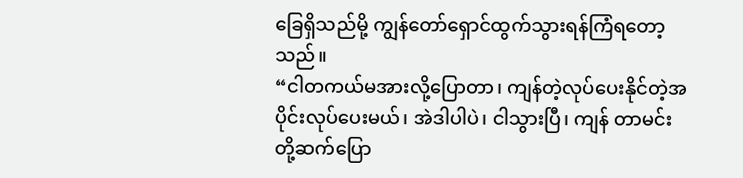ခြေရှိသည်မို့ ကျွန်တော်ရှောင်ထွက်သွားရန်ကြံရတော့သည်။
“ငါတကယ်မအားလို့ပြောတာ၊ ကျန်တဲ့လုပ်ပေးနိုင်တဲ့အပိုင်းလုပ်ပေးမယ်၊ အဲဒါပါပဲ၊ ငါသွားပြီ၊ ကျန် တာမင်းတို့ဆက်ပြော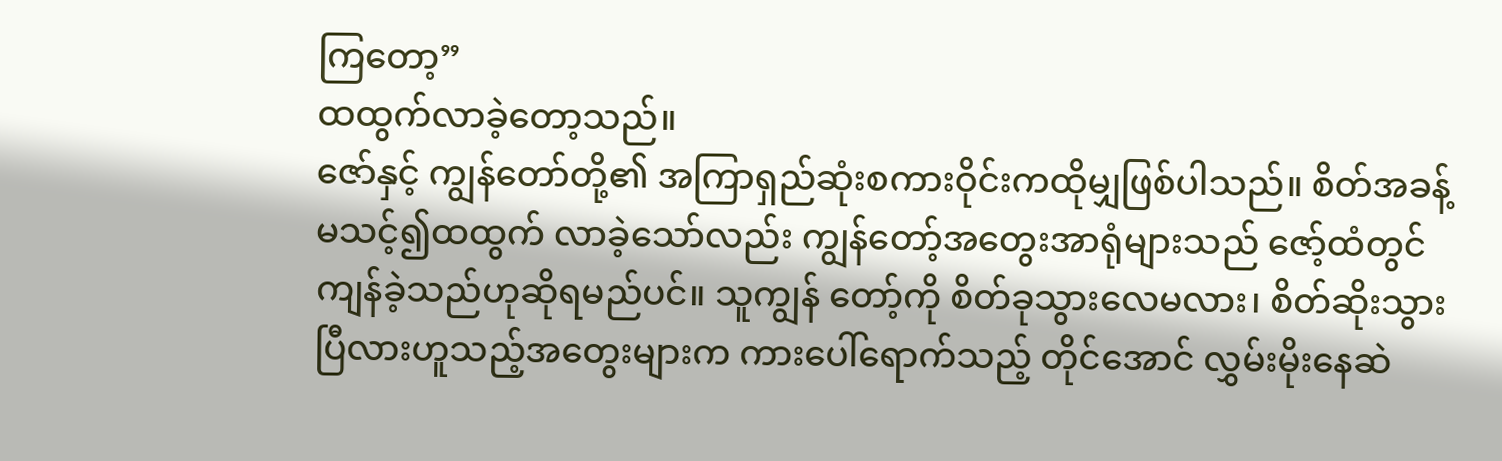ကြတော့”
ထထွက်လာခဲ့တော့သည်။
ဇော်နှင့် ကျွန်တော်တို့၏ အကြာရှည်ဆုံးစကားဝိုင်းကထိုမျှဖြစ်ပါသည်။ စိတ်အခန့်မသင့်၍ထထွက် လာခဲ့သော်လည်း ကျွန်တော့်အတွေးအာရုံများသည် ဇော့်ထံတွင် ကျန်ခဲ့သည်ဟုဆိုရမည်ပင်။ သူကျွန် တော့်ကို စိတ်ခုသွားလေမလား၊ စိတ်ဆိုးသွားပြီလားဟူသည့်အတွေးများက ကားပေါ်ရောက်သည့် တိုင်အောင် လွှမ်းမိုးနေဆဲ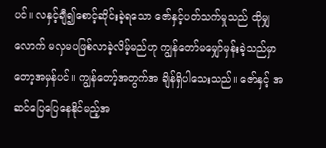ပင်။ လနှင့်ချီ၍စောင့်ဆိုင်းခဲ့ရသော ဇော်နှင့်ပတ်သက်မှုသည် ထိုမျှလောက် မလှမပဖြစ်လာခဲ့လိမ့်မည်ဟု ကျွန်တော်မမျှော်မှန်းခဲ့သည်မှာတော့အမှန်ပင်။ ကျွန်တော့်အတွက်အ ချိန်ရှိပါသေးသည်။ ဇော်နှင့် အဆင်ပြေပြေနေနိုင်မည့်အ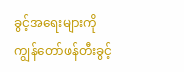ခွင့်အရေးများကို ကျွန်တော်ဖန်တီးခွင့်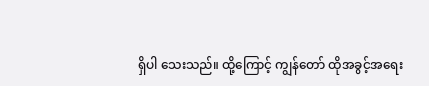ရှိပါ သေးသည်။ ထို့ကြောင့် ကျွန်တော် ထိုအခွင့်အရေး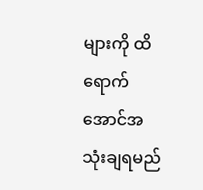များကို ထိရောက်အောင်အသုံးချရမည်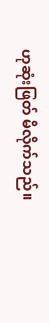ဟုဆုံးဖြတ် မိလိုက်သည်။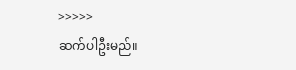>>>>>
ဆက်ပါဦးမည်။